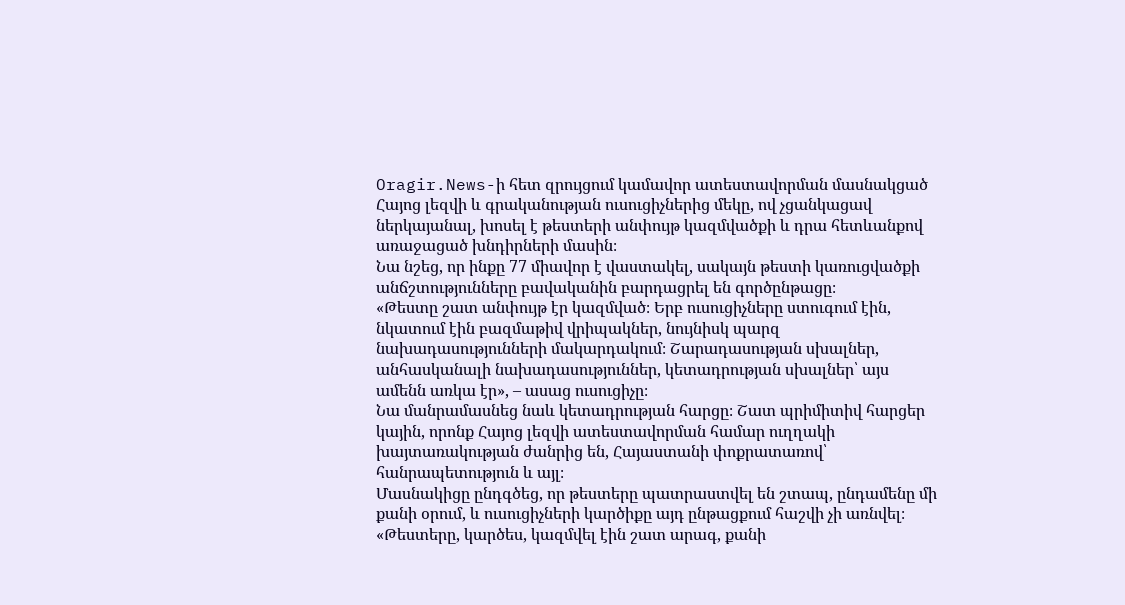Oragir.News-ի հետ զրույցում կամավոր ատեստավորման մասնակցած Հայոց լեզվի և գրականության ուսուցիչներից մեկը, ով չցանկացավ ներկայանալ, խոսել է թեստերի անփույթ կազմվածքի և դրա հետևանքով առաջացած խնդիրների մասին։
Նա նշեց, որ ինքը 77 միավոր է վաստակել, սակայն թեստի կառուցվածքի անճշտությունները բավականին բարդացրել են գործընթացը։
«Թեստը շատ անփույթ էր կազմված։ Երբ ուսուցիչները ստուգում էին, նկատում էին բազմաթիվ վրիպակներ, նույնիսկ պարզ նախադասությունների մակարդակում։ Շարադասության սխալներ, անհասկանալի նախադասություններ, կետադրության սխալներ՝ այս ամենն առկա էր», – ասաց ուսուցիչը։
Նա մանրամասնեց նաև կետադրության հարցը։ Շատ պրիմիտիվ հարցեր կային, որոնք Հայոց լեզվի ատեստավորման համար ուղղակի խայտառակության ժանրից են, Հայաստանի փոքրատառով՝ հանրապետություն և այլ։
Մասնակիցը ընդգծեց, որ թեստերը պատրաստվել են շտապ, ընդամենը մի քանի օրում, և ուսուցիչների կարծիքը այդ ընթացքում հաշվի չի առնվել։ «Թեստերը, կարծես, կազմվել էին շատ արագ, քանի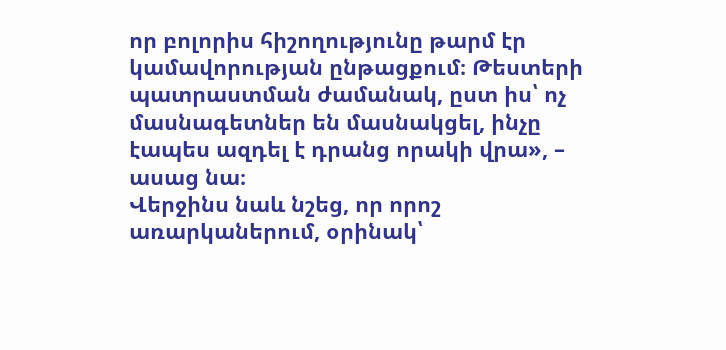որ բոլորիս հիշողությունը թարմ էր կամավորության ընթացքում։ Թեստերի պատրաստման ժամանակ, ըստ իս՝ ոչ մասնագետներ են մասնակցել, ինչը էապես ազդել է դրանց որակի վրա», – ասաց նա։
Վերջինս նաև նշեց, որ որոշ առարկաներում, օրինակ՝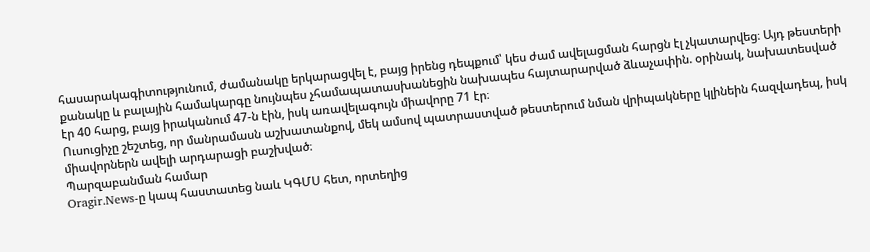հասարակագիտությունում, ժամանակը երկարացվել է, բայց իրենց դեպքում՝ կես ժամ ավելացման հարցն էլ չկատարվեց։ Այդ թեստերի քանակը և բալային համակարգը նույնպես չհամապատասխանեցին նախապես հայտարարված ձևաչափին. օրինակ, նախատեսված էր 40 հարց, բայց իրականում 47-ն էին, իսկ առավելագույն միավորը 71 էր։
Ուսուցիչը շեշտեց, որ մանրամասն աշխատանքով, մեկ ամսով պատրաստված թեստերում նման վրիպակները կլինեին հազվադեպ, իսկ միավորներն ավելի արդարացի բաշխված։
Պարզաբանման համար
Oragir.News-ը կապ հաստատեց նաև ԿԳՄՍ հետ, որտեղից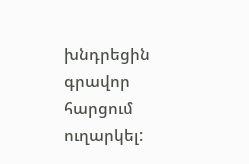խնդրեցին գրավոր հարցում ուղարկել: